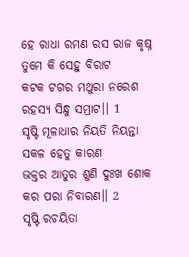ହେ ରାଧା ରମଣ ରସ ରାଜ କୃଷ୍ନ
ତୁମେ କି ସେହୁ ବିରାଟ
କଟକ ଟଗର ମଥୁରା ନରେଶ
ରହସ୍ୟ ସିନ୍ଧୁ ସମ୍ରାଟ।। 1
ସୃଷ୍ଟି ମୂଳାଧାର ନିୟତି ନିୟନ୍ତା
ସକଳ ହେତୁ କାରଣ
ଭକ୍ତର ଆତୁର ଶୁଣି ଦୁଃଖ ଶୋକ
କର ପରା ନିବାରଣ।। 2
ସୃଷ୍ଟି ରଚୟିତା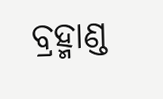ବ୍ରହ୍ମାଣ୍ଡ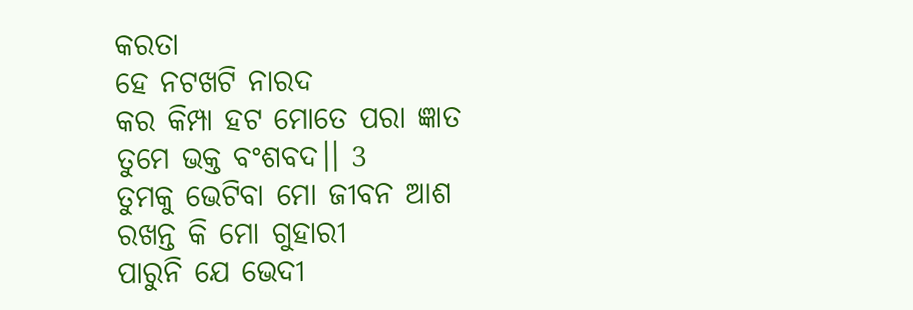କରତା
ହେ ନଟଖଟି ନାରଦ
କର କିମ୍ପା ହଟ ମୋତେ ପରା ଜ୍ଞାତ
ତୁମେ ଭକ୍ତ ବଂଶବଦ।। 3
ତୁମକୁ ଭେଟିବା ମୋ ଜୀବନ ଆଶ
ରଖନ୍ତ କି ମୋ ଗୁହାରୀ
ପାରୁନି ଯେ ଭେଦୀ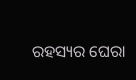ରହସ୍ୟର ଘେରା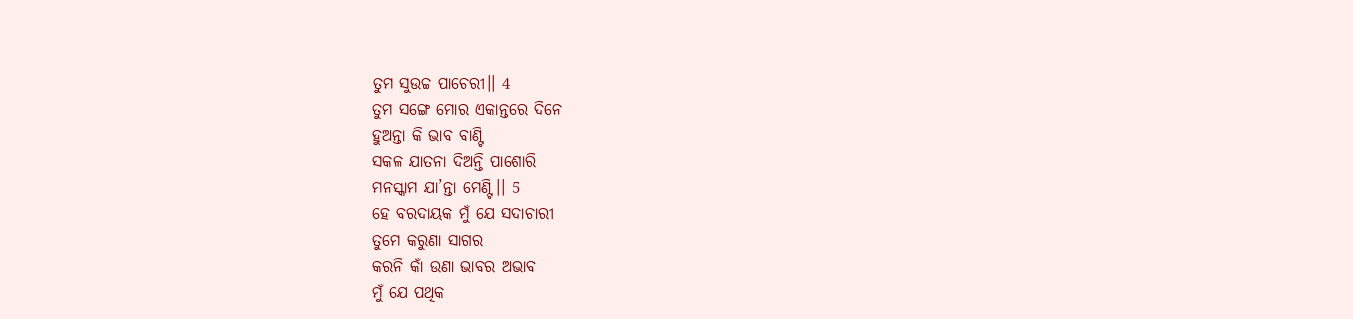ତୁମ ସୁଉଚ୍ଚ ପାଚେରୀ।। 4
ତୁମ ସଙ୍ଗେ ମୋର ଏକାନ୍ତରେ ଦିନେ
ହୁଅନ୍ତା କି ଭାବ ବାଣ୍ଟି
ସକଳ ଯାତନା ଦିଅନ୍ତି ପାଶୋରି
ମନସ୍କାମ ଯା’ନ୍ତା ମେଣ୍ଟି।। 5
ହେ ବରଦାୟକ ମୁଁ ଯେ ସଦାଚାରୀ
ତୁମେ କରୁଣା ସାଗର
କରନି କାଁ ଉଣା ଭାବର ଅଭାବ
ମୁଁ ଯେ ପଥିକ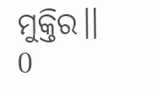ମୁକ୍ତିର।। 0